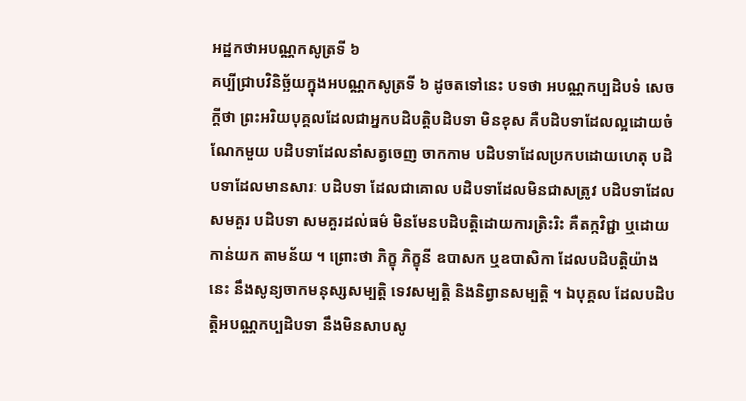អដ្ឋកថាអបណ្ណកសូត្រទី ៦
គប្បីជ្រាបវិនិច្ឆ័យក្នុងអបណ្ណកសូត្រទី ៦ ដូចតទៅនេះ បទថា អបណ្ណកប្បដិបទំ សេចក្តីថា ព្រះអរិយបុគ្គលដែលជាអ្នកបដិបត្តិបដិបទា មិនខុស គឺបដិបទាដែលល្អដោយចំណែកមួយ បដិបទាដែលនាំសត្វចេញ ចាកកាម បដិបទាដែលប្រកបដោយហេតុ បដិបទាដែលមានសារៈ បដិបទា ដែលជាគោល បដិបទាដែលមិនជាសត្រូវ បដិបទាដែលសមគួរ បដិបទា សមគួរដល់ធម៌ មិនមែនបដិបត្តិដោយការត្រិះរិះ គឺតក្កវិជ្ជា ឬដោយកាន់យក តាមន័យ ។ ព្រោះថា ភិក្ខុ ភិក្ខុនី ឧបាសក ឬឧបាសិកា ដែលបដិបត្តិយ៉ាង នេះ នឹងសូន្យចាកមនុស្សសម្បត្តិ ទេវសម្បត្តិ និងនិព្វានសម្បត្តិ ។ ឯបុគ្គល ដែលបដិបត្តិអបណ្ណកប្បដិបទា នឹងមិនសាបសូ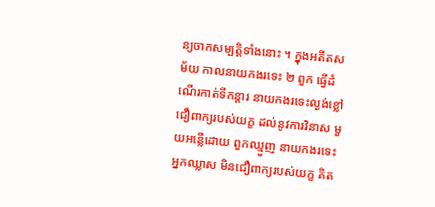ន្យចាកសម្បត្តិទាំងនោះ ។ ក្នុងអតីតសម័យ កាលនាយកងរទេះ ២ ពួក ធ្វើដំណើរកាត់ទីកន្តារ នាយកងរទេះល្ងង់ខ្លៅ ជឿពាក្យរបស់យក្ខ ដល់នូវការវិនាស មួយអន្លើដោយ ពួកឈ្មួញ នាយកងរទេះអ្នកឈ្លាស មិនជឿពាក្យរបស់យក្ខ គិត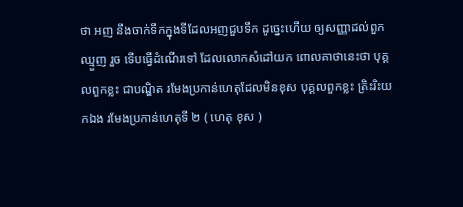ថា អញ នឹងចាក់ទឹកក្នុងទីដែលអញជួបទឹក ដូច្នេះហើយ ឲ្យសញ្ញាដល់ពួកឈ្មួញ រួច ទើបធ្វើដំណើរទៅ ដែលលោកសំដៅយក ពោលគាថានេះថា បុគ្គលពួកខ្លះ ជាបណ្ឌិត រមែងប្រកាន់ហេតុដែលមិនខុស បុគ្គលពួកខ្លះ ត្រិះរិះយកឯង រមែងប្រកាន់ហេតុទី ២ ( ហេតុ ខុស )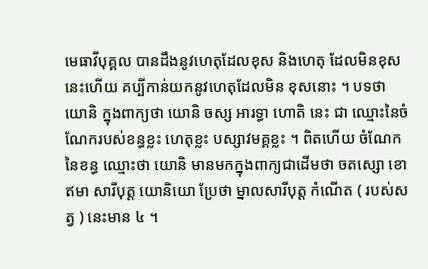មេធាវីបុគ្គល បានដឹងនូវហេតុដែលខុស និងហេតុ ដែលមិនខុសនេះហើយ គប្បីកាន់យកនូវហេតុដែលមិន ខុសនោះ ។ បទថា យោនិ ក្នុងពាក្យថា យោនិ ចស្ស អារទ្ធា ហោតិ នេះ ជា ឈ្មោះនៃចំណែករបស់ខន្ធខ្លះ ហេតុខ្លះ បស្សាវមគ្គខ្លះ ។ ពិតហើយ ចំណែក នៃខន្ធ ឈ្មោះថា យោនិ មានមកក្នុងពាក្យជាដើមថា ចតស្សោ ខោ ឥមា សារីបុត្ត យោនិយោ ប្រែថា ម្នាលសារីបុត្ត កំណើត ( របស់សត្វ ) នេះមាន ៤ ។